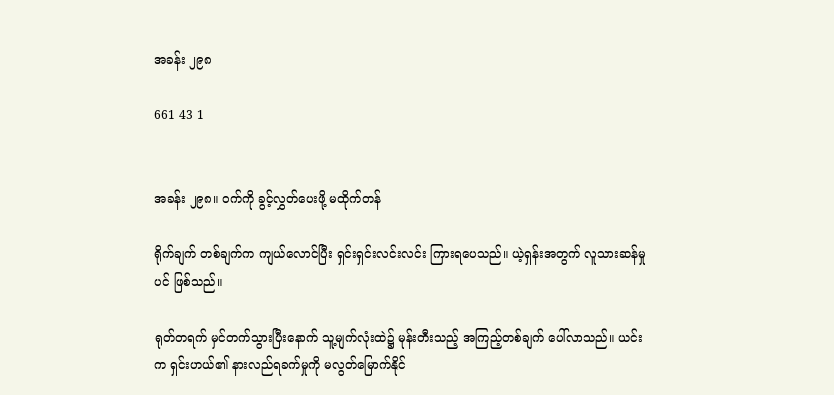အခန်း ၂၉၈

661 43 1


အခန်း ၂၉၈။ ဝက်ကို ခွင့်လွှတ်ပေးဖို့ မထိုက်တန်

ရိုက်ချက် တစ်ချက်က ကျယ်လောင်ပြီး ရှင်းရှင်းလင်းလင်း ကြားရပေသည်။ ယဲ့ရှန်းအတွက် လူသားဆန်မှုပင် ဖြစ်သည်။

ရုတ်တရက် မှင်တက်သွားပြီးနောက် သူ့မျက်လုံးထဲ၌ မုန်းတီးသည့် အကြည့်တစ်ချက် ပေါ်လာသည်။ ယင်းက ရှင်းဟယ်၏ နားလည်ရခက်မှုကို မလွတ်မြောက်နိုင်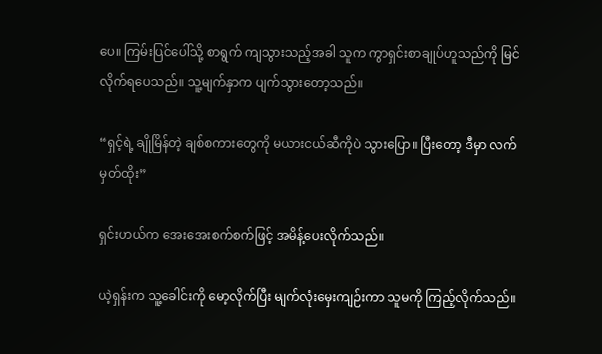ပေ။ ကြမ်းပြင်ပေါ်သို့ စာရွက် ကျသွားသည့်အခါ သူက ကွာရှင်းစာချုပ်ဟူသည်ကို မြင်လိုက်ရပေသည်။ သူ့မျက်နှာက ပျက်သွားတော့သည်။

“ရှင့်ရဲ့ ချိုမြိန်တဲ့ ချစ်စကားတွေကို မယားငယ်ဆီကိုပဲ သွားပြော။ ပြီးတော့ ဒီမှာ လက်မှတ်ထိုး”

ရှင်းဟယ်က အေးအေးစက်စက်ဖြင့် အမိန့်ပေးလိုက်သည်။

ယဲ့ရှန်းက သူ့ခေါင်းကို မော့လိုက်ပြီး မျက်လုံးမှေးကျဉ်းကာ သူမကို ကြည့်လိုက်သည်။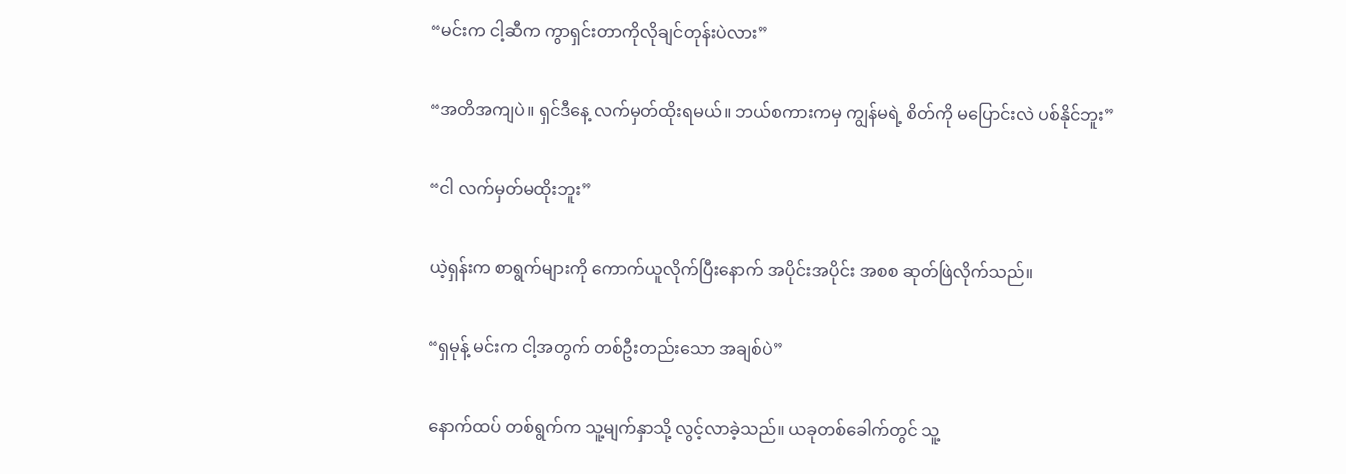“မင်းက ငါ့ဆီက ကွာရှင်းတာကိုလိုချင်တုန်းပဲလား”

“အတိအကျပဲ။ ရှင်ဒီနေ့ လက်မှတ်ထိုးရမယ်။ ဘယ်စကားကမှ ကျွန်မရဲ့ စိတ်ကို မပြောင်းလဲ ပစ်နိုင်ဘူး”

“ငါ လက်မှတ်မထိုးဘူး”

ယဲ့ရှန်းက စာရွက်များကို ကောက်ယူလိုက်ပြီးနောက် အပိုင်းအပိုင်း အစစ ဆုတ်ဖြဲလိုက်သည်။

“ရှမုန့် မင်းက ငါ့အတွက် တစ်ဦးတည်းသော အချစ်ပဲ”

နောက်ထပ် တစ်ရွက်က သူ့မျက်နှာသို့ လွင့်လာခဲ့သည်။ ယခုတစ်ခေါက်တွင် သူ့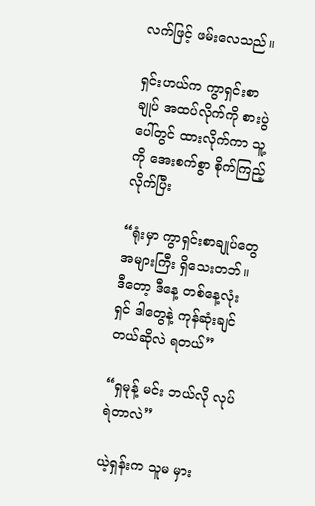လက်ဖြင့် ဖမ်းလေသည်။

ရှင်းဟယ်က ကွာရှင်းစာချုပ် အထပ်လိုက်ကို စားပွဲပေါ်တွင် ထားလိုက်ကာ သူ့ကို အေးစက်စွာ စိုက်ကြည့်လိုက်ပြီး

“ရုံးမှာ ကွာရှင်းစာချုပ်တွေ အများကြီး ရှိသေးတဘ်။ ဒီတော့ ဒီနေ့ တစ်နေ့လုံး ရှင် ဒါတွေနဲ့ ကုန်ဆုံးချင်တယ်ဆိုလဲ ရတယ်”

“ရှမုန့် မင်း ဘယ်လို လုပ်ရဲတာလဲ”

ယဲ့ရှန်းက သူမ မှား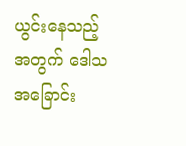ယွင်းနေသည့်အတွက် ဒေါသ အခြောင်း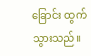ခြောင်း ထွက်သွားသည်။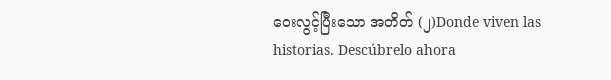ဝေးလွင့်ပြီးသော အတိတ် (၂)Donde viven las historias. Descúbrelo ahora